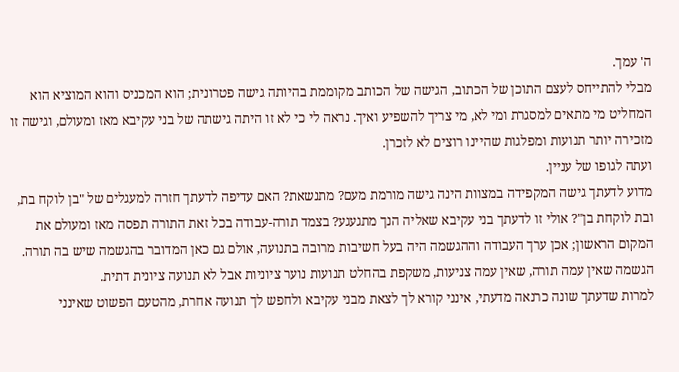ה' עמך.
מבלי להתייחס לעצם התוכן של הכתוב, הגישה של הכותב מקוממת בהיותה גישה פטרונית; הוא המכניס והוא המוציא הוא המחליט מי מתאים למסגרת ומי לא, מי צריך להשפיע ואיך. נראה לי כי לא זו היתה גישתה של בני עקיבא מאז ומעולם, וגישה זו מזכירה יותר תנועות ומפלגות שהיינו רוצים לא לזכרן.
ועתה לגופו של עניין.
מדוע לדעתך גישה המקפידה במצוות הינה גישה מורמת מעם? מתנשאת? האם עדיפה לדעתך חזרה למעגלים של "בן לוקח בת, ובת לוקחת בן"? אולי זו לדעתך בני עקיבא שאליה הנך מתגעגע? בצמד תורה-עבודה בכל זאת התורה תפסה מאז ומעולם את המקום הראשון; אכן ערך העבודה וההגשמה היה בעל חשיבות מרובה בתנועה, אולם גם כאן המדובר בהגשמה שיש בה תורה. הגשמה שאין עמה תורה, שאין עמה צניעות, משקפת בהחלט תנועות נוער ציוניות אבל לא תנועה ציונית דתית.
למרות שדעתך שונה כרנאה מדעתי, אינני קורא לך לצאת מבני עקיבא ולחפש לך תנועה אחרת, מהטעם הפשוט שאינני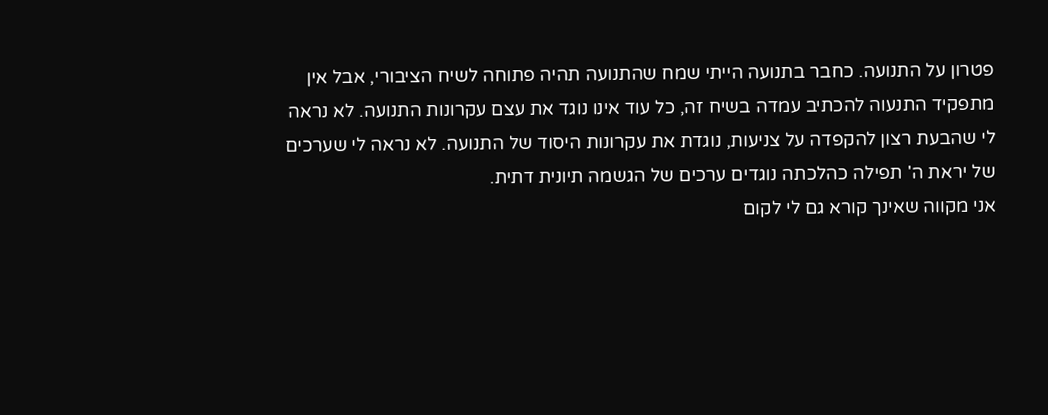פטרון על התנועה. כחבר בתנועה הייתי שמח שהתנועה תהיה פתוחה לשיח הציבורי, אבל אין מתפקיד התנעוה להכתיב עמדה בשיח זה, כל עוד אינו נוגד את עצם עקרונות התנועה. לא נראה לי שהבעת רצון להקפדה על צניעות, נוגדת את עקרונות היסוד של התנועה. לא נראה לי שערכים של יראת ה' תפילה כהלכתה נוגדים ערכים של הגשמה תיונית דתית.
אני מקווה שאינך קורא גם לי לקום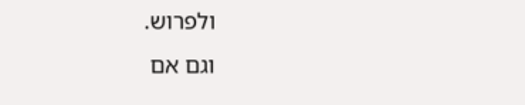ולפרוש.
וגם אם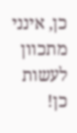כן, אינני מתכוון לעשות כן!